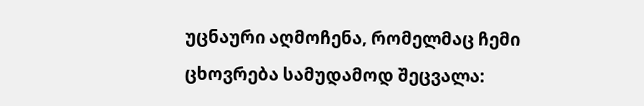უცნაური აღმოჩენა, რომელმაც ჩემი ცხოვრება სამუდამოდ შეცვალა: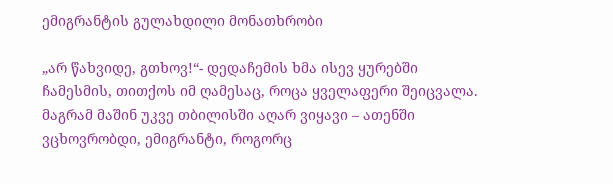ემიგრანტის გულახდილი მონათხრობი

„არ წახვიდე, გთხოვ!“- დედაჩემის ხმა ისევ ყურებში ჩამესმის, თითქოს იმ ღამესაც, როცა ყველაფერი შეიცვალა. მაგრამ მაშინ უკვე თბილისში აღარ ვიყავი – ათენში ვცხოვრობდი, ემიგრანტი, როგორც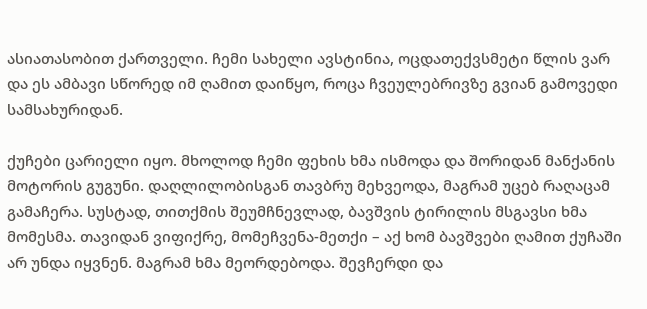ასიათასობით ქართველი. ჩემი სახელი ავსტინია, ოცდათექვსმეტი წლის ვარ და ეს ამბავი სწორედ იმ ღამით დაიწყო, როცა ჩვეულებრივზე გვიან გამოვედი სამსახურიდან.

ქუჩები ცარიელი იყო. მხოლოდ ჩემი ფეხის ხმა ისმოდა და შორიდან მანქანის მოტორის გუგუნი. დაღლილობისგან თავბრუ მეხვეოდა, მაგრამ უცებ რაღაცამ გამაჩერა. სუსტად, თითქმის შეუმჩნევლად, ბავშვის ტირილის მსგავსი ხმა მომესმა. თავიდან ვიფიქრე, მომეჩვენა-მეთქი – აქ ხომ ბავშვები ღამით ქუჩაში არ უნდა იყვნენ. მაგრამ ხმა მეორდებოდა. შევჩერდი და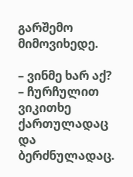გარშემო მიმოვიხედე.

– ვინმე ხარ აქ? – ჩურჩულით ვიკითხე ქართულადაც და ბერძნულადაც.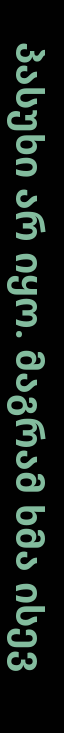პასუხი არ იყო. მაგრამ ხმა ისევ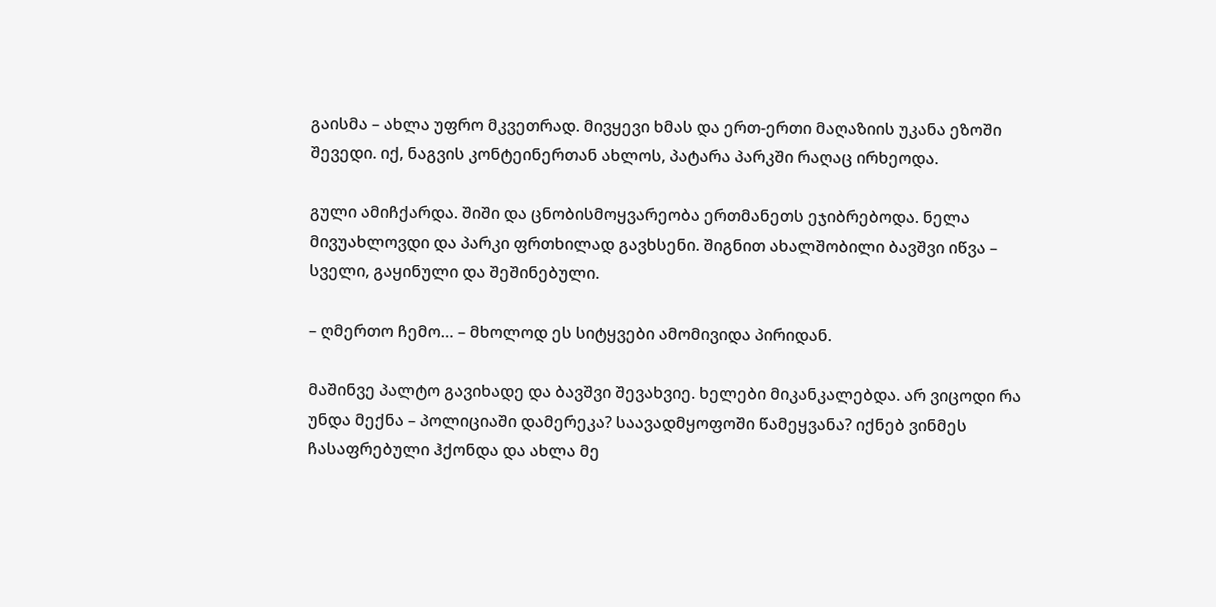გაისმა – ახლა უფრო მკვეთრად. მივყევი ხმას და ერთ-ერთი მაღაზიის უკანა ეზოში შევედი. იქ, ნაგვის კონტეინერთან ახლოს, პატარა პარკში რაღაც ირხეოდა.

გული ამიჩქარდა. შიში და ცნობისმოყვარეობა ერთმანეთს ეჯიბრებოდა. ნელა მივუახლოვდი და პარკი ფრთხილად გავხსენი. შიგნით ახალშობილი ბავშვი იწვა – სველი, გაყინული და შეშინებული.

– ღმერთო ჩემო… – მხოლოდ ეს სიტყვები ამომივიდა პირიდან.

მაშინვე პალტო გავიხადე და ბავშვი შევახვიე. ხელები მიკანკალებდა. არ ვიცოდი რა უნდა მექნა – პოლიციაში დამერეკა? საავადმყოფოში წამეყვანა? იქნებ ვინმეს ჩასაფრებული ჰქონდა და ახლა მე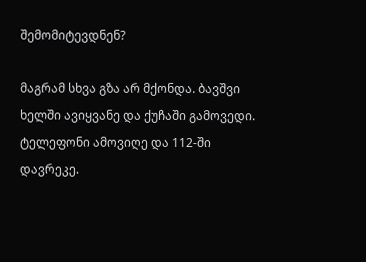შემომიტევდნენ?

მაგრამ სხვა გზა არ მქონდა. ბავშვი ხელში ავიყვანე და ქუჩაში გამოვედი. ტელეფონი ამოვიღე და 112-ში დავრეკე.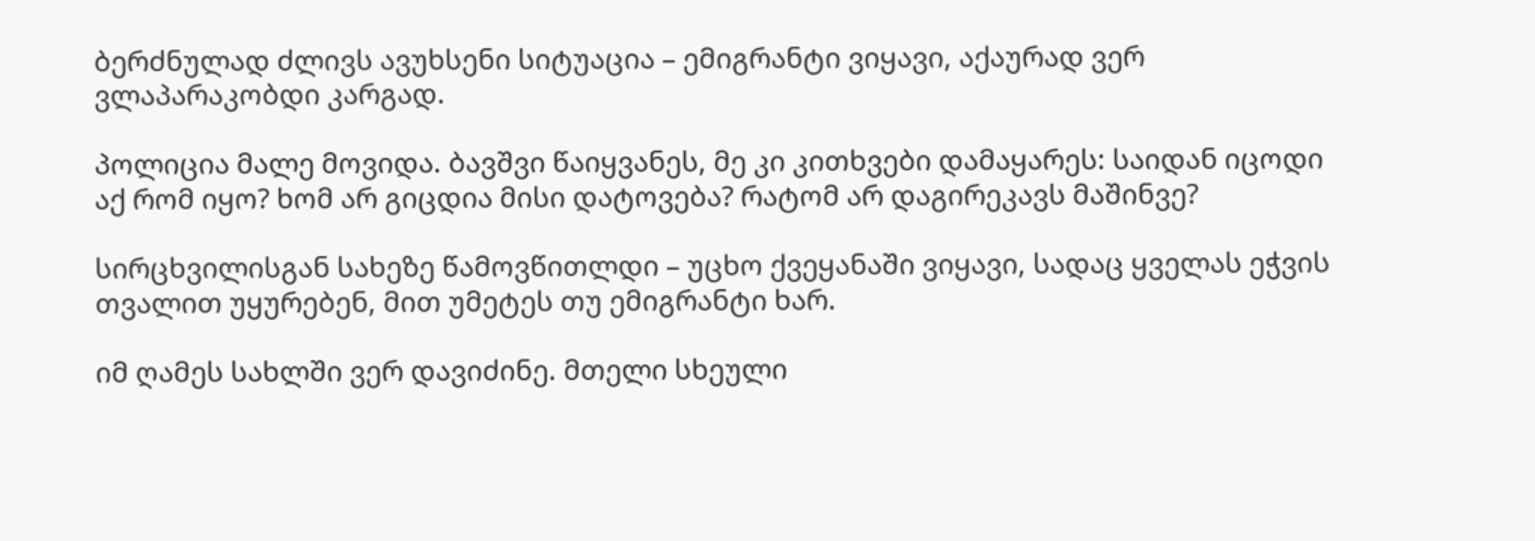ბერძნულად ძლივს ავუხსენი სიტუაცია – ემიგრანტი ვიყავი, აქაურად ვერ ვლაპარაკობდი კარგად.

პოლიცია მალე მოვიდა. ბავშვი წაიყვანეს, მე კი კითხვები დამაყარეს: საიდან იცოდი აქ რომ იყო? ხომ არ გიცდია მისი დატოვება? რატომ არ დაგირეკავს მაშინვე?

სირცხვილისგან სახეზე წამოვწითლდი – უცხო ქვეყანაში ვიყავი, სადაც ყველას ეჭვის თვალით უყურებენ, მით უმეტეს თუ ემიგრანტი ხარ.

იმ ღამეს სახლში ვერ დავიძინე. მთელი სხეული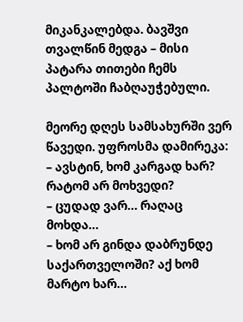მიკანკალებდა. ბავშვი თვალწინ მედგა – მისი პატარა თითები ჩემს პალტოში ჩაბღაუჭებული.

მეორე დღეს სამსახურში ვერ წავედი. უფროსმა დამირეკა:
– ავსტინ, ხომ კარგად ხარ? რატომ არ მოხვედი?
– ცუდად ვარ… რაღაც მოხდა…
– ხომ არ გინდა დაბრუნდე საქართველოში? აქ ხომ მარტო ხარ…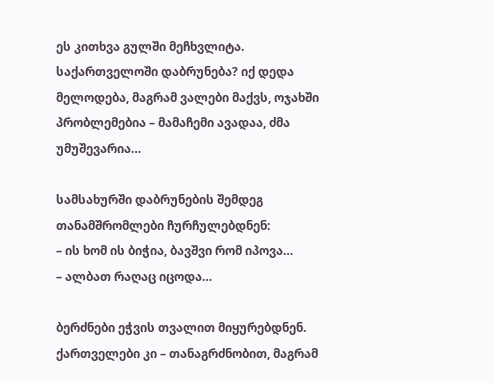ეს კითხვა გულში მეჩხვლიტა. საქართველოში დაბრუნება? იქ დედა მელოდება, მაგრამ ვალები მაქვს, ოჯახში პრობლემებია – მამაჩემი ავადაა, ძმა უმუშევარია…

სამსახურში დაბრუნების შემდეგ თანამშრომლები ჩურჩულებდნენ:
– ის ხომ ის ბიჭია, ბავშვი რომ იპოვა…
– ალბათ რაღაც იცოდა…

ბერძნები ეჭვის თვალით მიყურებდნენ. ქართველები კი – თანაგრძნობით, მაგრამ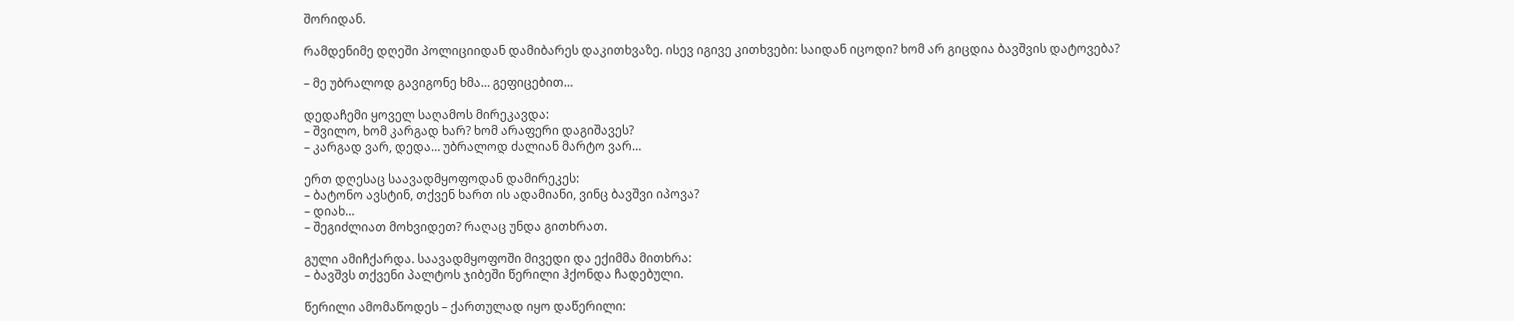შორიდან.

რამდენიმე დღეში პოლიციიდან დამიბარეს დაკითხვაზე. ისევ იგივე კითხვები: საიდან იცოდი? ხომ არ გიცდია ბავშვის დატოვება?

– მე უბრალოდ გავიგონე ხმა… გეფიცებით…

დედაჩემი ყოველ საღამოს მირეკავდა:
– შვილო, ხომ კარგად ხარ? ხომ არაფერი დაგიშავეს?
– კარგად ვარ, დედა… უბრალოდ ძალიან მარტო ვარ…

ერთ დღესაც საავადმყოფოდან დამირეკეს:
– ბატონო ავსტინ, თქვენ ხართ ის ადამიანი, ვინც ბავშვი იპოვა?
– დიახ…
– შეგიძლიათ მოხვიდეთ? რაღაც უნდა გითხრათ.

გული ამიჩქარდა. საავადმყოფოში მივედი და ექიმმა მითხრა:
– ბავშვს თქვენი პალტოს ჯიბეში წერილი ჰქონდა ჩადებული.

წერილი ამომაწოდეს – ქართულად იყო დაწერილი: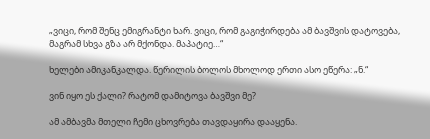„ვიცი, რომ შენც ემიგრანტი ხარ. ვიცი, რომ გაგიჭირდება ამ ბავშვის დატოვება, მაგრამ სხვა გზა არ მქონდა. მაპატიე…“

ხელები ამიკანკალდა. წერილის ბოლოს მხოლოდ ერთი ასო ეწერა: „ნ.“

ვინ იყო ეს ქალი? რატომ დამიტოვა ბავშვი მე?

ამ ამბავმა მთელი ჩემი ცხოვრება თავდაყირა დააყენა.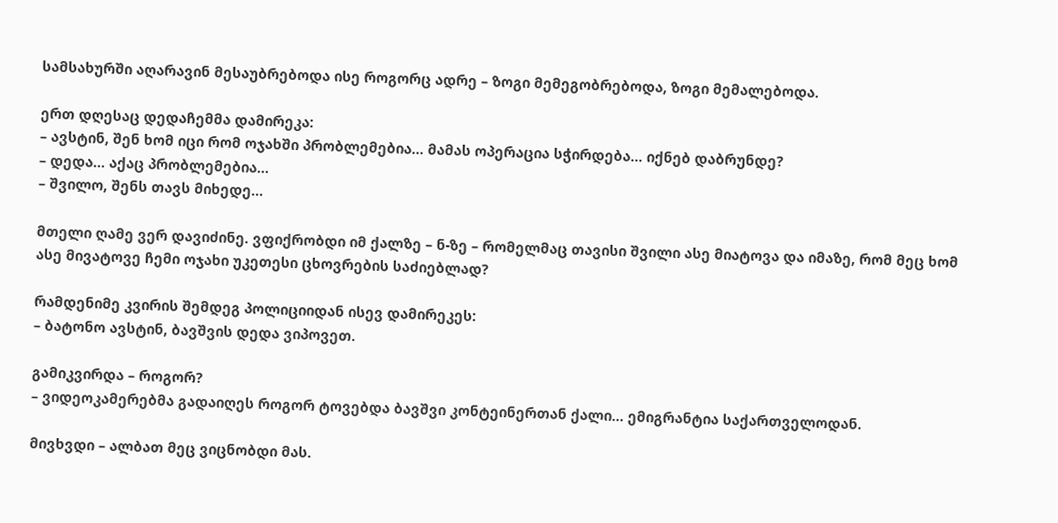სამსახურში აღარავინ მესაუბრებოდა ისე როგორც ადრე – ზოგი მემეგობრებოდა, ზოგი მემალებოდა.

ერთ დღესაც დედაჩემმა დამირეკა:
– ავსტინ, შენ ხომ იცი რომ ოჯახში პრობლემებია… მამას ოპერაცია სჭირდება… იქნებ დაბრუნდე?
– დედა… აქაც პრობლემებია…
– შვილო, შენს თავს მიხედე…

მთელი ღამე ვერ დავიძინე. ვფიქრობდი იმ ქალზე – ნ-ზე – რომელმაც თავისი შვილი ასე მიატოვა და იმაზე, რომ მეც ხომ ასე მივატოვე ჩემი ოჯახი უკეთესი ცხოვრების საძიებლად?

რამდენიმე კვირის შემდეგ პოლიციიდან ისევ დამირეკეს:
– ბატონო ავსტინ, ბავშვის დედა ვიპოვეთ.

გამიკვირდა – როგორ?
– ვიდეოკამერებმა გადაიღეს როგორ ტოვებდა ბავშვი კონტეინერთან ქალი… ემიგრანტია საქართველოდან.

მივხვდი – ალბათ მეც ვიცნობდი მას.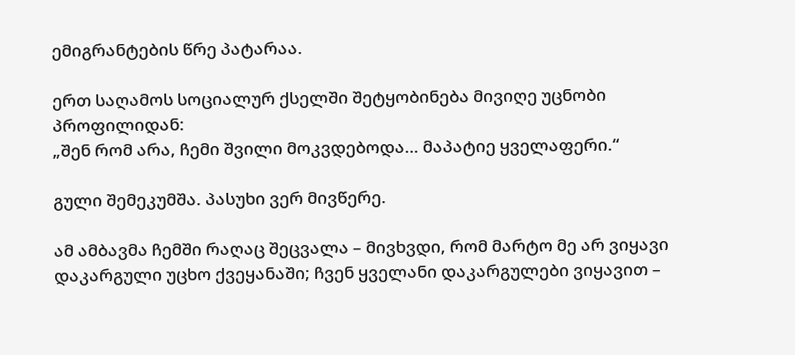ემიგრანტების წრე პატარაა.

ერთ საღამოს სოციალურ ქსელში შეტყობინება მივიღე უცნობი პროფილიდან:
„შენ რომ არა, ჩემი შვილი მოკვდებოდა… მაპატიე ყველაფერი.“

გული შემეკუმშა. პასუხი ვერ მივწერე.

ამ ამბავმა ჩემში რაღაც შეცვალა – მივხვდი, რომ მარტო მე არ ვიყავი დაკარგული უცხო ქვეყანაში; ჩვენ ყველანი დაკარგულები ვიყავით –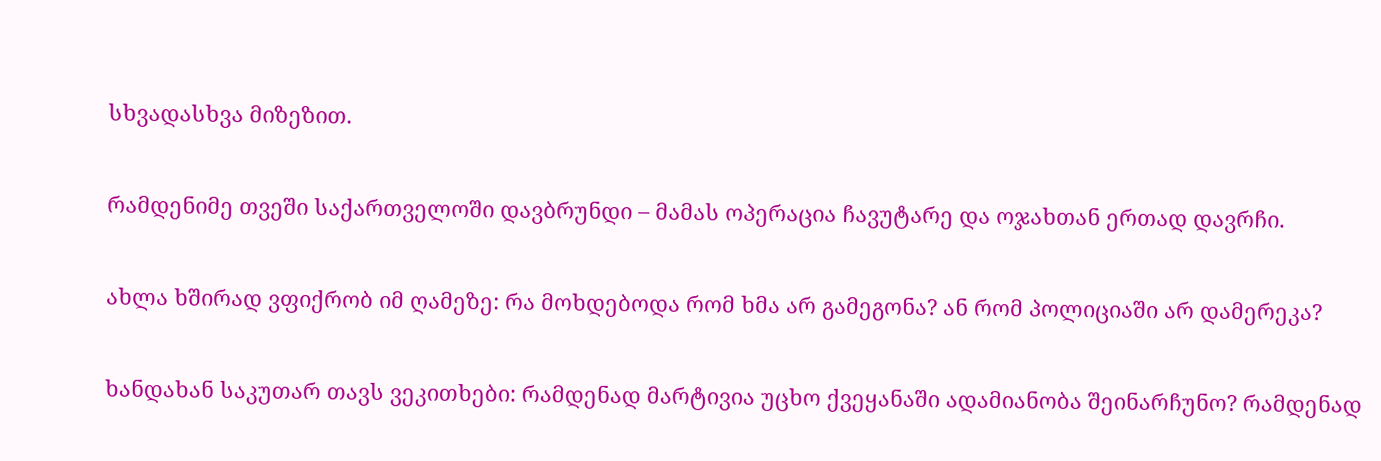სხვადასხვა მიზეზით.

რამდენიმე თვეში საქართველოში დავბრუნდი – მამას ოპერაცია ჩავუტარე და ოჯახთან ერთად დავრჩი.

ახლა ხშირად ვფიქრობ იმ ღამეზე: რა მოხდებოდა რომ ხმა არ გამეგონა? ან რომ პოლიციაში არ დამერეკა?

ხანდახან საკუთარ თავს ვეკითხები: რამდენად მარტივია უცხო ქვეყანაში ადამიანობა შეინარჩუნო? რამდენად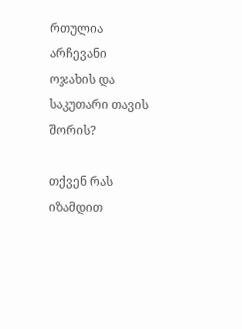რთულია არჩევანი ოჯახის და საკუთარი თავის შორის?

თქვენ რას იზამდით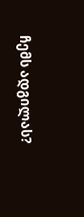ჩემს ადგილას?